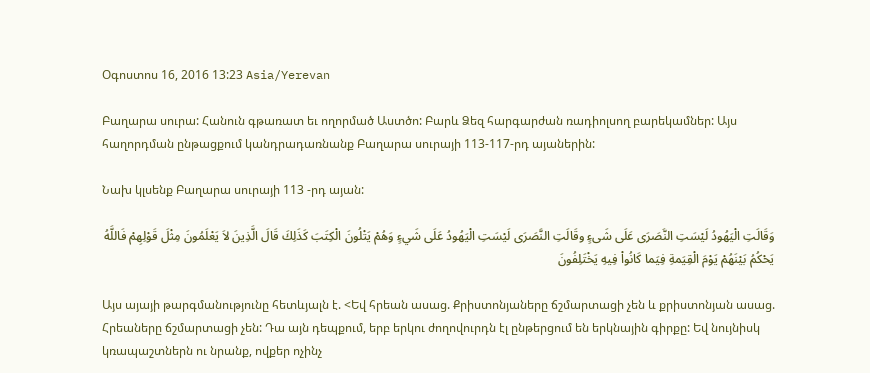Օգոստոս 16, 2016 13:23 Asia/Yerevan

Բաղարա սուրա: Հանուն գթառատ եւ ողորմած Աստծո: Բարև Ձեզ հարգարժան ռադիոլսող բարեկամներ: Այս հաղորդման ընթացքում կանդրադառնանք Բաղարա սուրայի 113-117-րդ այաներին:

Նախ կլսենք Բաղարա սուրայի 113 -րդ այան:

وَقَالَتِ الْيَهُودُ لَيْسَتِ النَّصَرَى عَلَى شَىءٍ وقَالَتِ النَّصَرَى لَيْسَتِ الْيَهُودُ عَلَى شَيءٍ وَهُمْ يَتْلُونَ الْكِتَبَ كَذَلِكَ قَالَ الَّذِينَ لاَ يَعْلَمُونَ مِثْلَ قَوْلِهِمْ فَاللَّهُ يَحْكُمُ بَيْنَهُمْ يَوْمَ الْقِيَمةِ فِيَما كَانُواْ فِيهِ يَخْتَلِفُونَ

Այս այայի թարգմանությունը հետևյալն է. <Եվ հրեան ասաց. Քրիստոնյաները ճշմարտացի չեն և քրիստոնյան ասաց. Հրեաները ճշմարտացի չեն: Դա այն դեպքում, երբ երկու ժողովուրդն էլ ընթերցում են երկնային գիրքը: Եվ նույնիսկ կռապաշտներն ու նրանք, ովքեր ոչինչ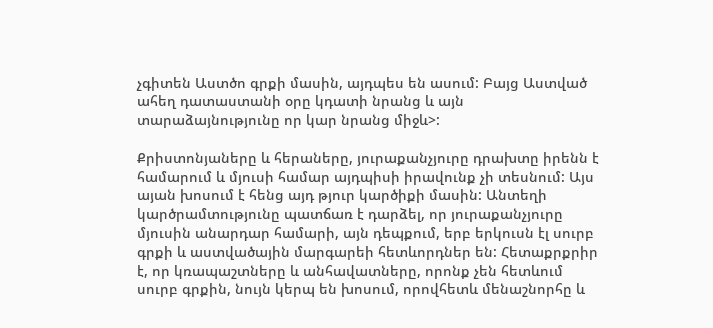չգիտեն Աստծո գրքի մասին, այդպես են ասում: Բայց Աստված ահեղ դատաստանի օրը կդատի նրանց և այն տարաձայնությունը որ կար նրանց միջև>:

Քրիստոնյաները և հերաները, յուրաքանչյուրը դրախտը իրենն է համարում և մյուսի համար այդպիսի իրավունք չի տեսնում: Այս այան խոսում է հենց այդ թյուր կարծիքի մասին: Անտեղի կարծրամտությունը պատճառ է դարձել, որ յուրաքանչյուրը մյուսին անարդար համարի, այն դեպքում, երբ երկուսն էլ սուրբ գրքի և աստվածային մարգարեի հետևորդներ են: Հետաքրքրիր է, որ կռապաշտները և անհավատները, որոնք չեն հետևում սուրբ գրքին, նույն կերպ են խոսում, որովհետև մենաշնորհը և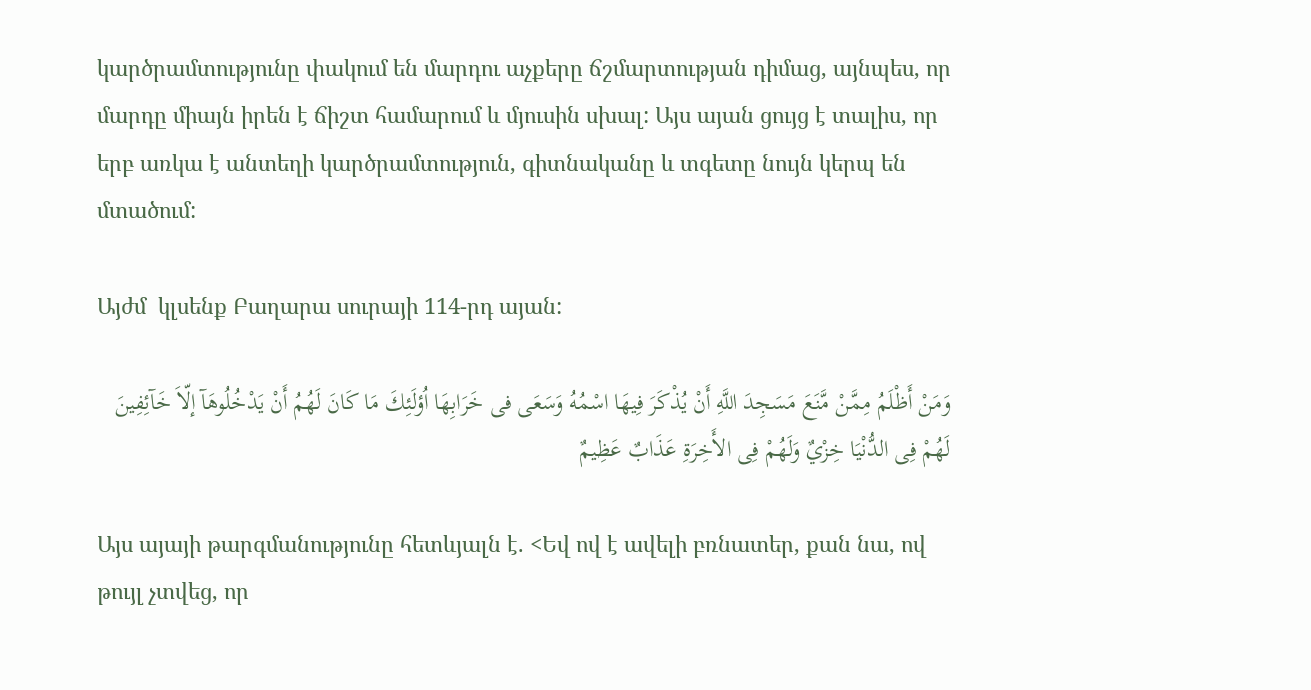կարծրամտությունը փակում են մարդու աչքերը ճշմարտության դիմաց, այնպես, որ մարդը միայն իրեն է ճիշտ համարում և մյուսին սխալ: Այս այան ցույց է տալիս, որ երբ առկա է անտեղի կարծրամտություն, գիտնականը և տգետը նույն կերպ են մտածում:

Այժմ  կլսենք Բաղարա սուրայի 114-րդ այան:

وَمَنْ أَظْلَمُ مِمَّنْ مَّنَعَ مَسَجِدَ اللَّهِ أَنْ يُذْكَرَ فِيهَا اسْمُهُ وَسَعَى فى خَرَابِهَا اُؤلَئِكَ مَا كَانَ لَهُمُ أَنْ يَدْخُلُوهَآ إلّاَ خَآئِفِينَ لَهُمْ فِى الدُّنْيَا خِزْيٌ وَلَهُمْ فِى الأَخِرَةِ عَذَابٌ عَظِيمٌ

Այս այայի թարգմանությունը հետևյալն է. <Եվ ով է ավելի բռնատեր, քան նա, ով թույլ չտվեց, որ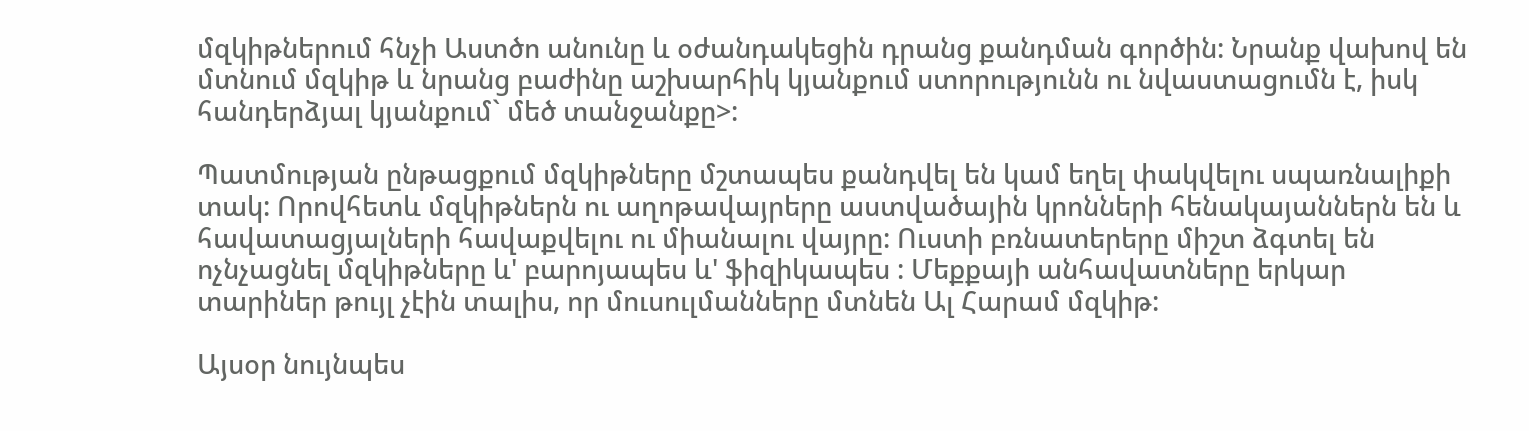մզկիթներում հնչի Աստծո անունը և օժանդակեցին դրանց քանդման գործին: Նրանք վախով են մտնում մզկիթ և նրանց բաժինը աշխարհիկ կյանքում ստորությունն ու նվաստացումն է, իսկ հանդերձյալ կյանքում` մեծ տանջանքը>:

Պատմության ընթացքում մզկիթները մշտապես քանդվել են կամ եղել փակվելու սպառնալիքի տակ: Որովհետև մզկիթներն ու աղոթավայրերը աստվածային կրոնների հենակայաններն են և հավատացյալների հավաքվելու ու միանալու վայրը: Ուստի բռնատերերը միշտ ձգտել են ոչնչացնել մզկիթները և' բարոյապես և' ֆիզիկապես : Մեքքայի անհավատները երկար տարիներ թույլ չէին տալիս, որ մուսուլմանները մտնեն Ալ Հարամ մզկիթ:

Այսօր նույնպես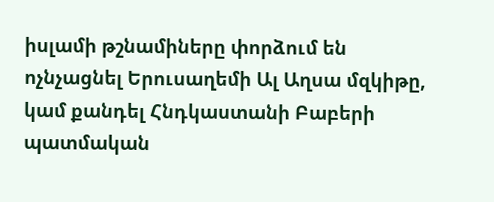իսլամի թշնամիները փորձում են ոչնչացնել Երուսաղեմի Ալ Աղսա մզկիթը, կամ քանդել Հնդկաստանի Բաբերի պատմական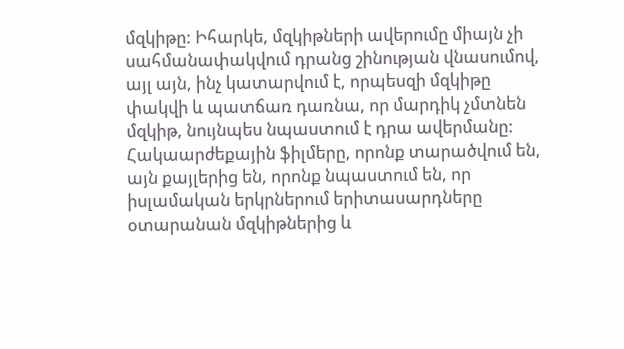մզկիթը: Իհարկե, մզկիթների ավերումը միայն չի սահմանափակվում դրանց շինության վնասումով, այլ այն, ինչ կատարվում է, որպեսզի մզկիթը փակվի և պատճառ դառնա, որ մարդիկ չմտնեն մզկիթ, նույնպես նպաստում է դրա ավերմանը: Հակաարժեքային ֆիլմերը, որոնք տարածվում են,  այն քայլերից են, որոնք նպաստում են, որ իսլամական երկրներում երիտասարդները օտարանան մզկիթներից և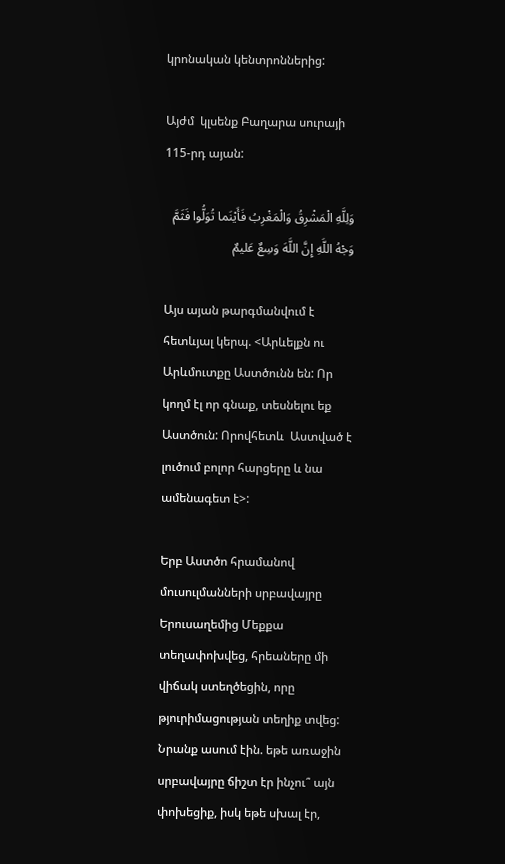կրոնական կենտրոններից:

Այժմ  կլսենք Բաղարա սուրայի 115-րդ այան:

وَلِلَّهِ الْمَشْرِقُ وَالْمَغْرِبُ فَأَيْنَما تُوَلُّوا فَثَمَّ وَجْهُ اللَّهِ إِنَّ اللَّهَ وَسِعٌ عَليمٌ

Այս այան թարգմանվում է հետևյալ կերպ. <Արևելքն ու Արևմուտքը Աստծունն են: Որ կողմ էլ որ գնաք, տեսնելու եք Աստծուն: Որովհետև  Աստված է լուծում բոլոր հարցերը և նա ամենագետ է>:

Երբ Աստծո հրամանով մուսուլմանների սրբավայրը Երուսաղեմից Մեքքա տեղափոխվեց, հրեաները մի վիճակ ստեղծեցին, որը թյուրիմացության տեղիք տվեց: Նրանք ասում էին. եթե առաջին սրբավայրը ճիշտ էր ինչու՞ այն փոխեցիք, իսկ եթե սխալ էր,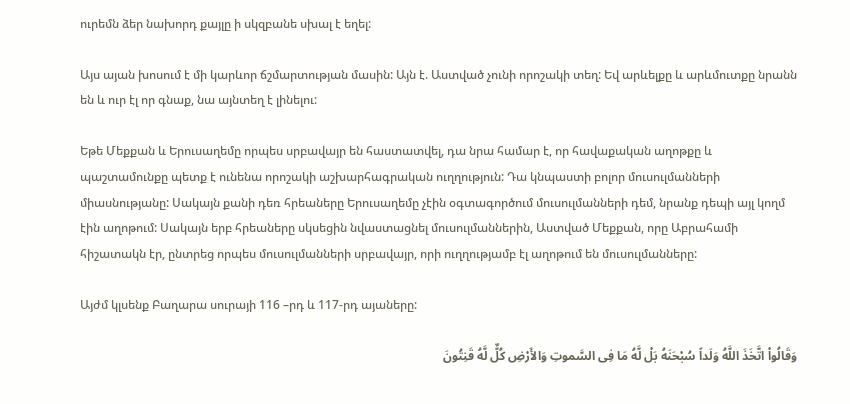ուրեմն ձեր նախորդ քայլը ի սկզբանե սխալ է եղել:

Այս այան խոսում է մի կարևոր ճշմարտության մասին: Այն է. Աստված չունի որոշակի տեղ: Եվ արևելքը և արևմուտքը նրանն են և ուր էլ որ գնաք, նա այնտեղ է լինելու:

Եթե Մեքքան և Երուսաղեմը որպես սրբավայր են հաստատվել, դա նրա համար է, որ հավաքական աղոթքը և պաշտամունքը պետք է ունենա որոշակի աշխարհագրական ուղղություն: Դա կնպաստի բոլոր մուսուլմանների միասնությանը: Սակայն քանի դեռ հրեաները Երուսաղեմը չէին օգտագործում մուսուլմանների դեմ, նրանք դեպի այլ կողմ էին աղոթում: Սակայն երբ հրեաները սկսեցին նվաստացնել մուսուլմաններին, Աստված Մեքքան, որը Աբրահամի հիշատակն էր, ընտրեց որպես մուսուլմանների սրբավայր, որի ուղղությամբ էլ աղոթում են մուսուլմանները:

Այժմ կլսենք Բաղարա սուրայի 116 –րդ և 117-րդ այաները:

وَقَالُواْ اتَّخَذَ اللَّهُ وَلَداً سُبْحَنَهُ بَلْ لَّهُ مَا فِى السَّموتِ وَالأَرْضِ كُلٌّ لَّهُ قَنِتُونَ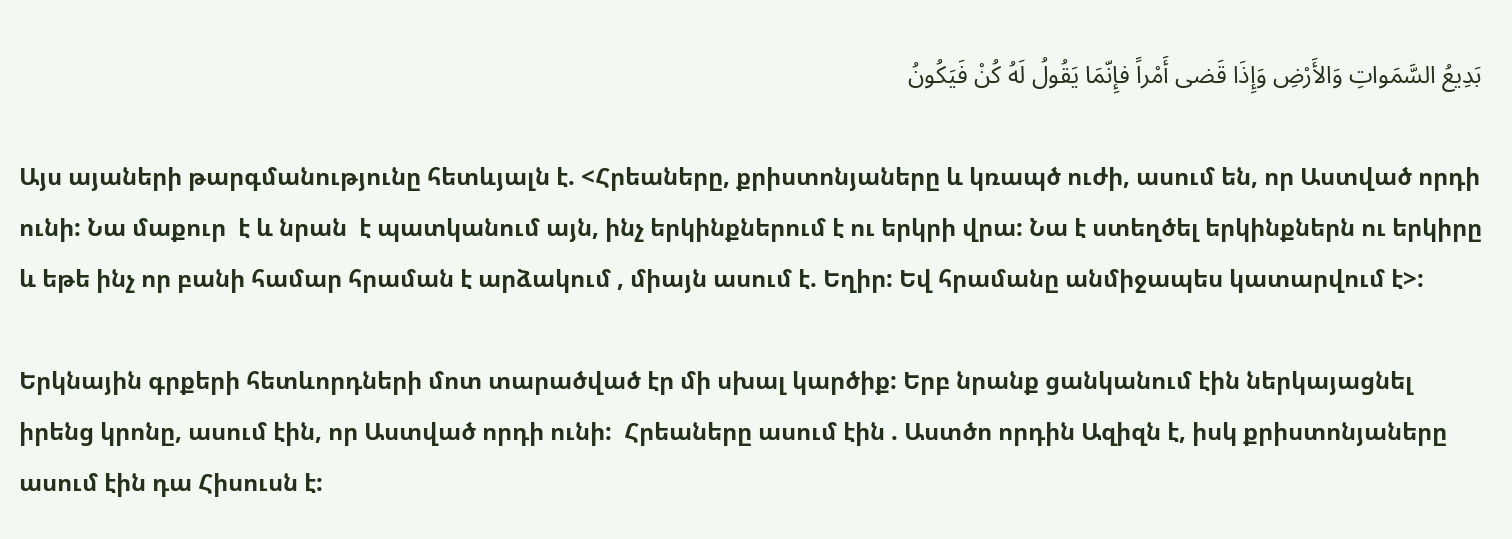بَدِيعُ السَّمَواتِ وَالأَرْضِ وَإِذَا قَضى أَمْراً فإِنّمَا يَقُولُ لَهُ كُنْ فَيَكُونُ

Այս այաների թարգմանությունը հետևյալն է. <Հրեաները, քրիստոնյաները և կռապծ ուժի, ասում են, որ Աստված որդի ունի: Նա մաքուր  է և նրան  է պատկանում այն, ինչ երկինքներում է ու երկրի վրա: Նա է ստեղծել երկինքներն ու երկիրը և եթե ինչ որ բանի համար հրաման է արձակում , միայն ասում է. Եղիր: Եվ հրամանը անմիջապես կատարվում է>:

Երկնային գրքերի հետևորդների մոտ տարածված էր մի սխալ կարծիք: Երբ նրանք ցանկանում էին ներկայացնել իրենց կրոնը, ասում էին, որ Աստված որդի ունի:  Հրեաները ասում էին . Աստծո որդին Ազիզն է, իսկ քրիստոնյաները ասում էին դա Հիսուսն է: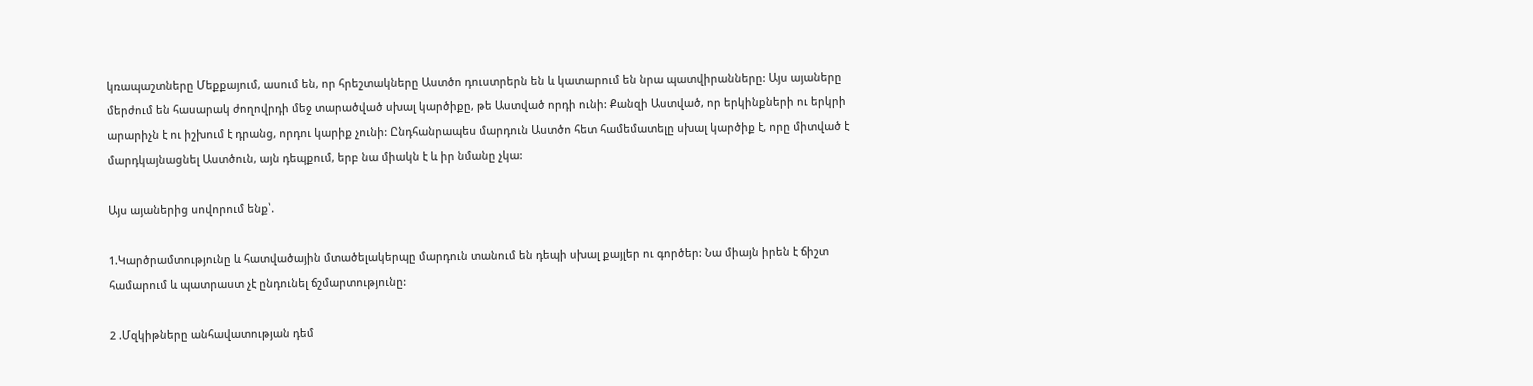կռապաշտները Մեքքայում, ասում են, որ հրեշտակները Աստծո դուստրերն են և կատարում են նրա պատվիրանները: Այս այաները մերժում են հասարակ ժողովրդի մեջ տարածված սխալ կարծիքը, թե Աստված որդի ունի: Քանզի Աստված, որ երկինքների ու երկրի արարիչն է ու իշխում է դրանց, որդու կարիք չունի: Ընդհանրապես մարդուն Աստծո հետ համեմատելը սխալ կարծիք է, որը միտված է մարդկայնացնել Աստծուն, այն դեպքում, երբ նա միակն է և իր նմանը չկա:

Այս այաներից սովորում ենք՝.

1.Կարծրամտությունը և հատվածային մտածելակերպը մարդուն տանում են դեպի սխալ քայլեր ու գործեր: Նա միայն իրեն է ճիշտ համարում և պատրաստ չէ ընդունել ճշմարտությունը:

2 .Մզկիթները անհավատության դեմ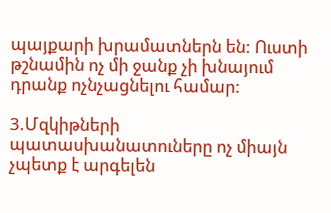պայքարի խրամատներն են: Ուստի թշնամին ոչ մի ջանք չի խնայում դրանք ոչնչացնելու համար:

3.Մզկիթների պատասխանատուները ոչ միայն չպետք է արգելեն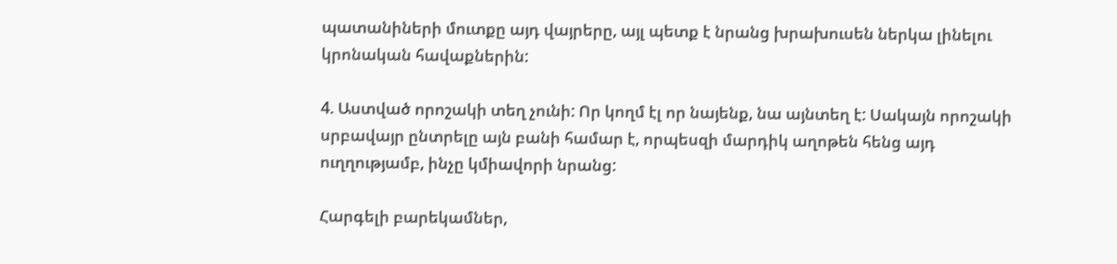պատանիների մուտքը այդ վայրերը, այլ պետք է նրանց խրախուսեն ներկա լինելու կրոնական հավաքներին:

4. Աստված որոշակի տեղ չունի: Որ կողմ էլ որ նայենք, նա այնտեղ է: Սակայն որոշակի սրբավայր ընտրելը այն բանի համար է, որպեսզի մարդիկ աղոթեն հենց այդ ուղղությամբ, ինչը կմիավորի նրանց:

Հարգելի բարեկամներ,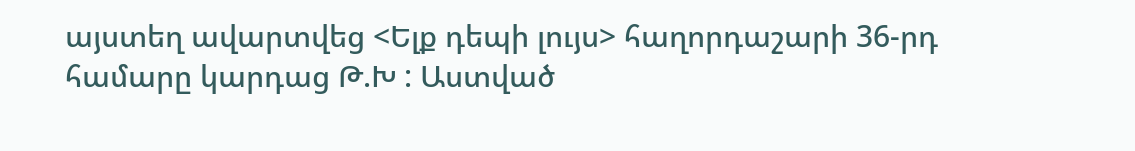այստեղ ավարտվեց <Ելք դեպի լույս> հաղորդաշարի 36-րդ համարը կարդաց Թ.Խ : Աստված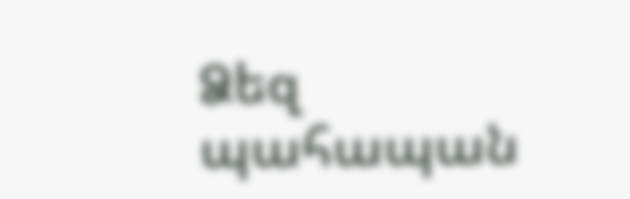Ձեզ պահապան